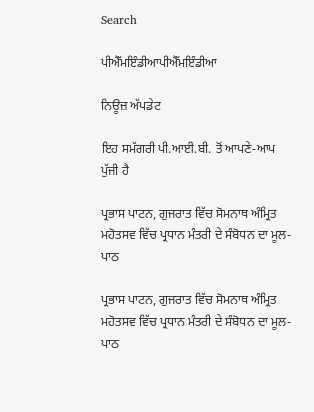Search

ਪੀਐੱਮਇੰਡੀਆਪੀਐੱਮਇੰਡੀਆ

ਨਿਊਜ਼ ਅੱਪਡੇਟ

ਇਹ ਸਮੱਗਰੀ ਪੀ.ਆਈ.ਬੀ. ਤੋਂ ਆਪਣੇ-ਆਪ ਪੁੱਜੀ ਹੈ

ਪ੍ਰਭਾਸ ਪਾਟਨ, ਗੁਜਰਾਤ ਵਿੱਚ ਸੋਮਨਾਥ ਅੰਮ੍ਰਿਤ ਮਹੋਤਸਵ ਵਿੱਚ ਪ੍ਰਧਾਨ ਮੰਤਰੀ ਦੇ ਸੰਬੋਧਨ ਦਾ ਮੂਲ-ਪਾਠ

ਪ੍ਰਭਾਸ ਪਾਟਨ, ਗੁਜਰਾਤ ਵਿੱਚ ਸੋਮਨਾਥ ਅੰਮ੍ਰਿਤ ਮਹੋਤਸਵ ਵਿੱਚ ਪ੍ਰਧਾਨ ਮੰਤਰੀ ਦੇ ਸੰਬੋਧਨ ਦਾ ਮੂਲ-ਪਾਠ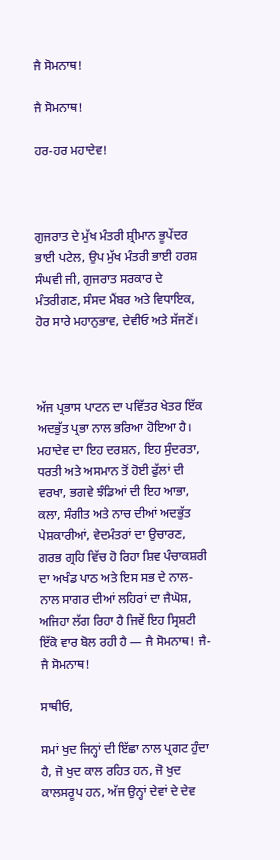ਜੈ ਸੋਮਨਾਥ!

ਜੈ ਸੋਮਨਾਥ!

ਹਰ-ਹਰ ਮਹਾਦੇਵ!



ਗੁਜਰਾਤ ਦੇ ਮੁੱਖ ਮੰਤਰੀ ਸ਼੍ਰੀਮਾਨ ਭੂਪੇਂਦਰ ਭਾਈ ਪਟੇਲ, ਉਪ ਮੁੱਖ ਮੰਤਰੀ ਭਾਈ ਹਰਸ਼ ਸੰਘਵੀ ਜੀ, ਗੁਜਰਾਤ ਸਰਕਾਰ ਦੇ ਮੰਤਰੀਗਣ, ਸੰਸਦ ਮੈਂਬਰ ਅਤੇ ਵਿਧਾਇਕ, ਹੋਰ ਸਾਰੇ ਮਹਾਨੁਭਾਵ, ਦੇਵੀਓ ਅਤੇ ਸੱਜਣੋਂ।



ਅੱਜ ਪ੍ਰਭਾਸ ਪਾਟਨ ਦਾ ਪਵਿੱਤਰ ਖੇਤਰ ਇੱਕ ਅਦਭੁੱਤ ਪ੍ਰਭਾ ਨਾਲ ਭਰਿਆ ਹੋਇਆ ਹੈ। ਮਹਾਦੇਵ ਦਾ ਇਹ ਦਰਸ਼ਨ, ਇਹ ਸੁੰਦਰਤਾ, ਧਰਤੀ ਅਤੇ ਅਸਮਾਨ ਤੋਂ ਹੋਈ ਫੁੱਲਾਂ ਦੀ ਵਰਖਾ, ਭਗਵੇ ਝੰਡਿਆਂ ਦੀ ਇਹ ਆਭਾ, ਕਲਾ, ਸੰਗੀਤ ਅਤੇ ਨਾਚ ਦੀਆਂ ਅਦਭੁੱਤ ਪੇਸ਼ਕਾਰੀਆਂ, ਵੇਦਮੰਤਰਾਂ ਦਾ ਉਚਾਰਣ, ਗਰਭ ਗ੍ਰਹਿ ਵਿੱਚ ਹੋ ਰਿਹਾ ਸ਼ਿਵ ਪੰਚਾਕਸ਼ਰੀ ਦਾ ਅਖੰਡ ਪਾਠ ਅਤੇ ਇਸ ਸਭ ਦੇ ਨਾਲ-ਨਾਲ ਸਾਗਰ ਦੀਆਂ ਲਹਿਰਾਂ ਦਾ ਜੈਘੋਸ਼, ਅਜਿਹਾ ਲੱਗ ਰਿਹਾ ਹੈ ਜਿਵੇਂ ਇਹ ਸ੍ਰਿਸ਼ਟੀ ਇੱਕੋ ਵਾਰ ਬੋਲ ਰਹੀ ਹੈ — ਜੈ ਸੋਮਨਾਥ! ਜੈ-ਜੈ ਸੋਮਨਾਥ!

ਸਾਥੀਓ,

ਸਮਾਂ ਖੁਦ ਜਿਨ੍ਹਾਂ ਦੀ ਇੱਛਾ ਨਾਲ ਪ੍ਰਗਟ ਹੁੰਦਾ ਹੈ, ਜੋ ਖੁਦ ਕਾਲ ਰਹਿਤ ਹਨ, ਜੋ ਖੁਦ ਕਾਲਸਰੂਪ ਹਨ, ਅੱਜ ਉਨ੍ਹਾਂ ਦੇਵਾਂ ਦੇ ਦੇਵ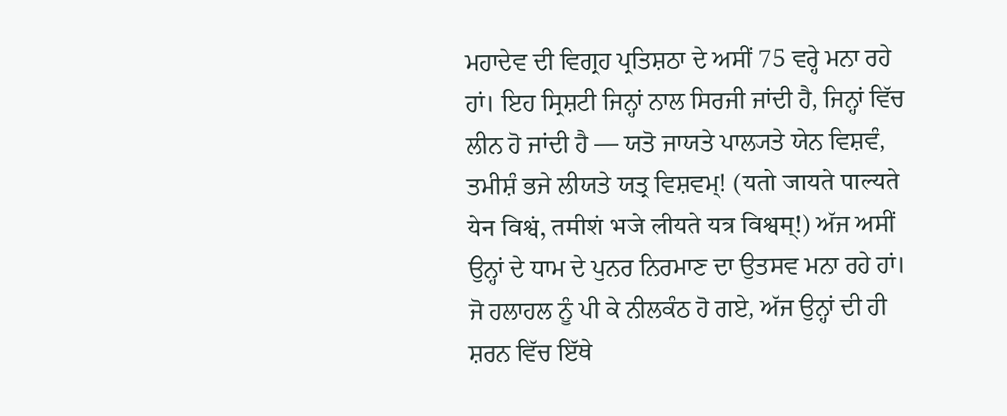ਮਹਾਦੇਵ ਦੀ ਵਿਗ੍ਰਹ ਪ੍ਰਤਿਸ਼ਠਾ ਦੇ ਅਸੀਂ 75 ਵਰ੍ਹੇ ਮਨਾ ਰਹੇ ਹਾਂ। ਇਹ ਸ੍ਰਿਸ਼ਟੀ ਜਿਨ੍ਹਾਂ ਨਾਲ ਸਿਰਜੀ ਜਾਂਦੀ ਹੈ, ਜਿਨ੍ਹਾਂ ਵਿੱਚ ਲੀਨ ਹੋ ਜਾਂਦੀ ਹੈ — ਯਤੋ ਜਾਯਤੇ ਪਾਲ੍ਯਤੇ ਯੇਨ ਵਿਸ਼ਵੰ, ਤਮੀਸ਼ੰ ਭਜੇ ਲੀਯਤੇ ਯਤ੍ਰ ਵਿਸ਼ਵਮ੍! (यतो जायते पाल्यते येन विश्वं, तमीशं भजे लीयते यत्र विश्वम्!) ਅੱਜ ਅਸੀਂ ਉਨ੍ਹਾਂ ਦੇ ਧਾਮ ਦੇ ਪੁਨਰ ਨਿਰਮਾਣ ਦਾ ਉਤਸਵ ਮਨਾ ਰਹੇ ਹਾਂ। ਜੋ ਹਲਾਹਲ ਨੂੰ ਪੀ ਕੇ ਨੀਲਕੰਠ ਹੋ ਗਏ, ਅੱਜ ਉਨ੍ਹਾਂ ਦੀ ਹੀ ਸ਼ਰਨ ਵਿੱਚ ਇੱਥੇ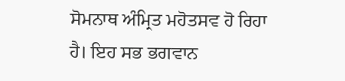ਸੋਮਨਾਥ ਅੰਮ੍ਰਿਤ ਮਹੋਤਸਵ ਹੋ ਰਿਹਾ ਹੈ। ਇਹ ਸਭ ਭਗਵਾਨ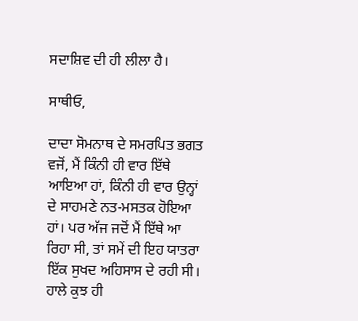ਸਦਾਸ਼ਿਵ ਦੀ ਹੀ ਲੀਲਾ ਹੈ।

ਸਾਥੀਓ,

ਦਾਦਾ ਸੋਮਨਾਥ ਦੇ ਸਮਰਪਿਤ ਭਗਤ ਵਜੋਂ, ਮੈਂ ਕਿੰਨੀ ਹੀ ਵਾਰ ਇੱਥੇ ਆਇਆ ਹਾਂ, ਕਿੰਨੀ ਹੀ ਵਾਰ ਉਨ੍ਹਾਂ ਦੇ ਸਾਹਮਣੇ ਨਤ-ਮਸਤਕ ਹੋਇਆ ਹਾਂ। ਪਰ ਅੱਜ ਜਦੋਂ ਮੈਂ ਇੱਥੇ ਆ ਰਿਹਾ ਸੀ, ਤਾਂ ਸਮੇਂ ਦੀ ਇਹ ਯਾਤਰਾ ਇੱਕ ਸੁਖਦ ਅਹਿਸਾਸ ਦੇ ਰਹੀ ਸੀ। ਹਾਲੇ ਕੁਝ ਹੀ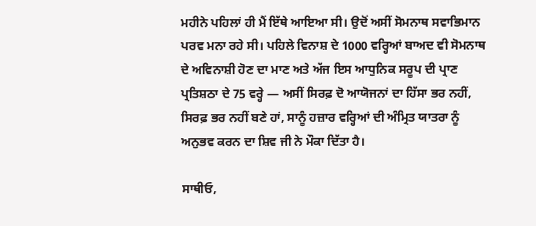ਮਹੀਨੇ ਪਹਿਲਾਂ ਹੀ ਮੈਂ ਇੱਥੇ ਆਇਆ ਸੀ। ਉਦੋਂ ਅਸੀਂ ਸੋਮਨਾਥ ਸਵਾਭਿਮਾਨ ਪਰਵ ਮਨਾ ਰਹੇ ਸੀ। ਪਹਿਲੇ ਵਿਨਾਸ਼ ਦੇ 1000 ਵਰ੍ਹਿਆਂ ਬਾਅਦ ਵੀ ਸੋਮਨਾਥ ਦੇ ਅਵਿਨਾਸ਼ੀ ਹੋਣ ਦਾ ਮਾਣ ਅਤੇ ਅੱਜ ਇਸ ਆਧੁਨਿਕ ਸਰੂਪ ਦੀ ਪ੍ਰਾਣ ਪ੍ਰਤਿਸ਼ਠਾ ਦੇ 75 ਵਰ੍ਹੇ — ਅਸੀਂ ਸਿਰਫ਼ ਦੋ ਆਯੋਜਨਾਂ ਦਾ ਹਿੱਸਾ ਭਰ ਨਹੀਂ, ਸਿਰਫ਼ ਭਰ ਨਹੀਂ ਬਣੇ ਹਾਂ, ਸਾਨੂੰ ਹਜ਼ਾਰ ਵਰ੍ਹਿਆਂ ਦੀ ਅੰਮ੍ਰਿਤ ਯਾਤਰਾ ਨੂੰ ਅਨੁਭਵ ਕਰਨ ਦਾ ਸ਼ਿਵ ਜੀ ਨੇ ਮੌਕਾ ਦਿੱਤਾ ਹੈ।

ਸਾਥੀਓ,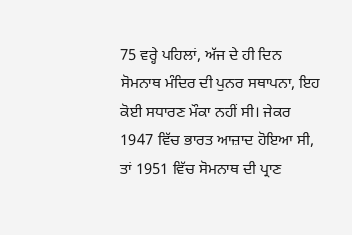75 ਵਰ੍ਹੇ ਪਹਿਲਾਂ, ਅੱਜ ਦੇ ਹੀ ਦਿਨ ਸੋਮਨਾਥ ਮੰਦਿਰ ਦੀ ਪੁਨਰ ਸਥਾਪਨਾ, ਇਹ ਕੋਈ ਸਧਾਰਣ ਮੌਕਾ ਨਹੀਂ ਸੀ। ਜੇਕਰ 1947 ਵਿੱਚ ਭਾਰਤ ਆਜ਼ਾਦ ਹੋਇਆ ਸੀ, ਤਾਂ 1951 ਵਿੱਚ ਸੋਮਨਾਥ ਦੀ ਪ੍ਰਾਣ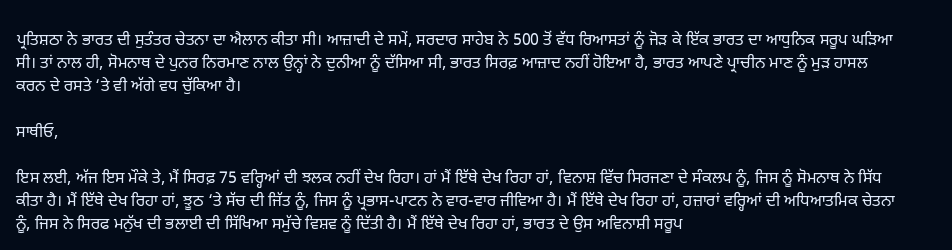ਪ੍ਰਤਿਸ਼ਠਾ ਨੇ ਭਾਰਤ ਦੀ ਸੁਤੰਤਰ ਚੇਤਨਾ ਦਾ ਐਲਾਨ ਕੀਤਾ ਸੀ। ਆਜ਼ਾਦੀ ਦੇ ਸਮੇਂ, ਸਰਦਾਰ ਸਾਹੇਬ ਨੇ 500 ਤੋਂ ਵੱਧ ਰਿਆਸਤਾਂ ਨੂੰ ਜੋੜ ਕੇ ਇੱਕ ਭਾਰਤ ਦਾ ਆਧੁਨਿਕ ਸਰੂਪ ਘੜਿਆ ਸੀ। ਤਾਂ ਨਾਲ ਹੀ, ਸੋਮਨਾਥ ਦੇ ਪੁਨਰ ਨਿਰਮਾਣ ਨਾਲ ਉਨ੍ਹਾਂ ਨੇ ਦੁਨੀਆ ਨੂੰ ਦੱਸਿਆ ਸੀ, ਭਾਰਤ ਸਿਰਫ਼ ਆਜ਼ਾਦ ਨਹੀਂ ਹੋਇਆ ਹੈ, ਭਾਰਤ ਆਪਣੇ ਪ੍ਰਾਚੀਨ ਮਾਣ ਨੂੰ ਮੁੜ ਹਾਸਲ ਕਰਨ ਦੇ ਰਸਤੇ ‘ਤੇ ਵੀ ਅੱਗੇ ਵਧ ਚੁੱਕਿਆ ਹੈ।

ਸਾਥੀਓ,

ਇਸ ਲਈ, ਅੱਜ ਇਸ ਮੌਕੇ ਤੇ, ਮੈਂ ਸਿਰਫ਼ 75 ਵਰ੍ਹਿਆਂ ਦੀ ਝਲਕ ਨਹੀਂ ਦੇਖ ਰਿਹਾ। ਹਾਂ ਮੈਂ ਇੱਥੇ ਦੇਖ ਰਿਹਾ ਹਾਂ, ਵਿਨਾਸ਼ ਵਿੱਚ ਸਿਰਜਣਾ ਦੇ ਸੰਕਲਪ ਨੂੰ, ਜਿਸ ਨੂੰ ਸੋਮਨਾਥ ਨੇ ਸਿੱਧ ਕੀਤਾ ਹੈ। ਮੈਂ ਇੱਥੇ ਦੇਖ ਰਿਹਾ ਹਾਂ, ਝੂਠ ‘ਤੇ ਸੱਚ ਦੀ ਜਿੱਤ ਨੂੰ, ਜਿਸ ਨੂੰ ਪ੍ਰਭਾਸ-ਪਾਟਨ ਨੇ ਵਾਰ-ਵਾਰ ਜੀਵਿਆ ਹੈ। ਮੈਂ ਇੱਥੇ ਦੇਖ ਰਿਹਾ ਹਾਂ, ਹਜ਼ਾਰਾਂ ਵਰ੍ਹਿਆਂ ਦੀ ਅਧਿਆਤਮਿਕ ਚੇਤਨਾ ਨੂੰ, ਜਿਸ ਨੇ ਸਿਰਫ ਮਨੁੱਖ ਦੀ ਭਲਾਈ ਦੀ ਸਿੱਖਿਆ ਸਮੁੱਚੇ ਵਿਸ਼ਵ ਨੂੰ ਦਿੱਤੀ ਹੈ। ਮੈਂ ਇੱਥੇ ਦੇਖ ਰਿਹਾ ਹਾਂ, ਭਾਰਤ ਦੇ ਉਸ ਅਵਿਨਾਸ਼ੀ ਸਰੂਪ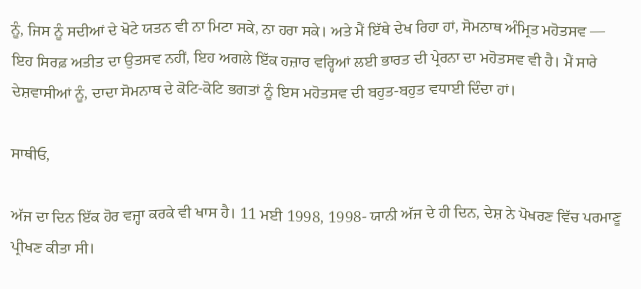ਨੂੰ, ਜਿਸ ਨੂੰ ਸਦੀਆਂ ਦੇ ਖੋਟੇ ਯਤਨ ਵੀ ਨਾ ਮਿਟਾ ਸਕੇ, ਨਾ ਹਰਾ ਸਕੇ। ਅਤੇ ਮੈਂ ਇੱਥੇ ਦੇਖ ਰਿਹਾ ਹਾਂ, ਸੋਮਨਾਥ ਅੰਮ੍ਰਿਤ ਮਹੋਤਸਵ — ਇਹ ਸਿਰਫ਼ ਅਤੀਤ ਦਾ ਉਤਸਵ ਨਹੀਂ, ਇਹ ਅਗਲੇ ਇੱਕ ਹਜ਼ਾਰ ਵਰ੍ਹਿਆਂ ਲਈ ਭਾਰਤ ਦੀ ਪ੍ਰੇਰਨਾ ਦਾ ਮਹੋਤਸਵ ਵੀ ਹੈ। ਮੈਂ ਸਾਰੇ ਦੇਸ਼ਵਾਸੀਆਂ ਨੂੰ, ਦਾਦਾ ਸੋਮਨਾਥ ਦੇ ਕੋਟਿ-ਕੋਟਿ ਭਗਤਾਂ ਨੂੰ ਇਸ ਮਹੋਤਸਵ ਦੀ ਬਹੁਤ-ਬਹੁਤ ਵਧਾਈ ਦਿੰਦਾ ਹਾਂ।

ਸਾਥੀਓ,

ਅੱਜ ਦਾ ਦਿਨ ਇੱਕ ਹੋਰ ਵਜ੍ਹਾ ਕਰਕੇ ਵੀ ਖਾਸ ਹੈ। 11 ਮਈ 1998, 1998- ਯਾਨੀ ਅੱਜ ਦੇ ਹੀ ਦਿਨ, ਦੇਸ਼ ਨੇ ਪੋਖਰਣ ਵਿੱਚ ਪਰਮਾਣੂ ਪ੍ਰੀਖਣ ਕੀਤਾ ਸੀ।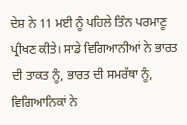ਦੇਸ਼ ਨੇ 11 ਮਈ ਨੂੰ ਪਹਿਲੇ ਤਿੰਨ ਪਰਮਾਣੂ ਪ੍ਰੀਖਣ ਕੀਤੇ। ਸਾਡੇ ਵਿਗਿਆਨੀਆਂ ਨੇ ਭਾਰਤ ਦੀ ਤਾਕਤ ਨੂੰ, ਭਾਰਤ ਦੀ ਸਮਰੱਥਾ ਨੂੰ, ਵਿਗਿਆਨਿਕਾਂ ਨੇ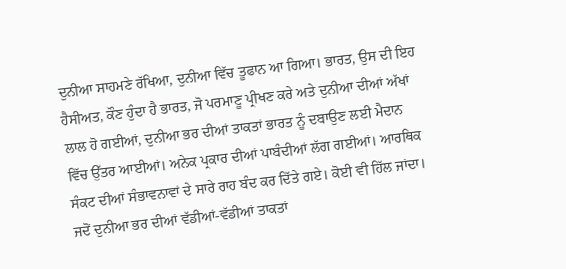ਦੁਨੀਆ ਸਾਹਮਣੇ ਰੱਖਿਆ, ਦੁਨੀਆ ਵਿੱਚ ਤੂਫਾਨ ਆ ਗਿਆ। ਭਾਰਤ, ਉਸ ਦੀ ਇਹ ਹੈਸੀਅਤ, ਕੌਣ ਹੁੰਦਾ ਹੈ ਭਾਰਤ, ਜੋ ਪਰਮਾਣੂ ਪ੍ਰੀਖਣ ਕਰੇ ਅਤੇ ਦੁਨੀਆ ਦੀਆਂ ਅੱਖਾਂ ਲਾਲ ਹੋ ਗਈਆਂ, ਦੁਨੀਆ ਭਰ ਦੀਆਂ ਤਾਕਤਾਂ ਭਾਰਤ ਨੂੰ ਦਬਾਉਣ ਲਈ ਮੈਦਾਨ ਵਿੱਚ ਉੱਤਰ ਆਈਆਂ। ਅਨੇਕ ਪ੍ਰਕਾਰ ਦੀਆਂ ਪਾਬੰਦੀਆਂ ਲੱਗ ਗਈਆਂ। ਆਰਥਿਕ ਸੰਕਟ ਦੀਆਂ ਸੰਭਾਵਨਾਵਾਂ ਦੇ ਸਾਰੇ ਰਾਹ ਬੰਦ ਕਰ ਦਿੱਤੇ ਗਏ। ਕੋਈ ਵੀ ਹਿੱਲ ਜਾਂਦਾ। ਜਦੋਂ ਦੁਨੀਆ ਭਰ ਦੀਆਂ ਵੱਡੀਆਂ-ਵੱਡੀਆਂ ਤਾਕਤਾਂ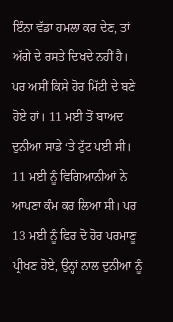ਇੰਨਾ ਵੱਡਾ ਹਮਲਾ ਕਰ ਦੇਣ, ਤਾਂ ਅੱਗੇ ਦੇ ਰਸਤੇ ਦਿਖਦੇ ਨਹੀਂ ਹੈ। ਪਰ ਅਸੀਂ ਕਿਸੇ ਹੋਰ ਮਿੱਟੀ ਦੇ ਬਣੇ ਹੋਏ ਹਾਂ। 11 ਮਈ ਤੋਂ ਬਾਅਦ ਦੁਨੀਆ ਸਾਡੇ ‘ਤੇ ਟੁੱਟ ਪਈ ਸੀ। 11 ਮਈ ਨੂੰ ਵਿਗਿਆਨੀਆਂ ਨੇ ਆਪਣਾ ਕੰਮ ਕਰ ਲਿਆ ਸੀ। ਪਰ 13 ਮਈ ਨੂੰ ਫਿਰ ਦੋ ਹੋਰ ਪਰਮਾਣੂ ਪ੍ਰੀਖਣ ਹੋਏ, ਉਨ੍ਹਾਂ ਨਾਲ ਦੁਨੀਆ ਨੂੰ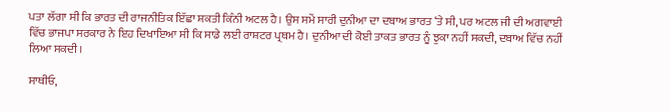ਪਤਾ ਲੱਗਾ ਸੀ ਕਿ ਭਾਰਤ ਦੀ ਰਾਜਨੀਤਿਕ ਇੱਛਾ ਸ਼ਕਤੀ ਕਿੰਨੀ ਅਟਲ ਹੈ। ਉਸ ਸਮੇਂ ਸਾਰੀ ਦੁਨੀਆ ਦਾ ਦਬਾਅ ਭਾਰਤ ‘ਤੇ ਸੀ, ਪਰ ਅਟਲ ਜੀ ਦੀ ਅਗਵਾਈ ਵਿੱਚ ਭਾਜਪਾ ਸਰਕਾਰ ਨੇ ਇਹ ਦਿਖਾਇਆ ਸੀ ਕਿ ਸਾਡੇ ਲਈ ਰਾਸ਼ਟਰ ਪ੍ਰਥਮ ਹੈ। ਦੁਨੀਆ ਦੀ ਕੋਈ ਤਾਕਤ ਭਾਰਤ ਨੂੰ ਝੁਕਾ ਨਹੀਂ ਸਕਦੀ, ਦਬਾਅ ਵਿੱਚ ਨਹੀਂ ਲਿਆ ਸਕਦੀ।

ਸਾਥੀਓ,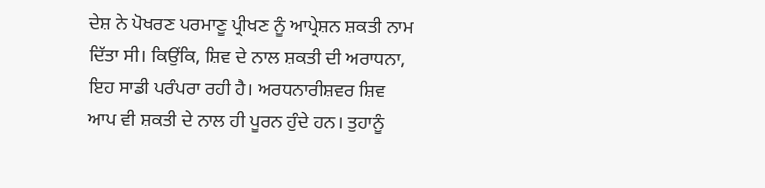ਦੇਸ਼ ਨੇ ਪੋਖਰਣ ਪਰਮਾਣੂ ਪ੍ਰੀਖਣ ਨੂੰ ਆਪ੍ਰੇਸ਼ਨ ਸ਼ਕਤੀ ਨਾਮ ਦਿੱਤਾ ਸੀ। ਕਿਉਂਕਿ, ਸ਼ਿਵ ਦੇ ਨਾਲ ਸ਼ਕਤੀ ਦੀ ਅਰਾਧਨਾ, ਇਹ ਸਾਡੀ ਪਰੰਪਰਾ ਰਹੀ ਹੈ। ਅਰਧਨਾਰੀਸ਼ਵਰ ਸ਼ਿਵ ਆਪ ਵੀ ਸ਼ਕਤੀ ਦੇ ਨਾਲ ਹੀ ਪੂਰਨ ਹੁੰਦੇ ਹਨ। ਤੁਹਾਨੂੰ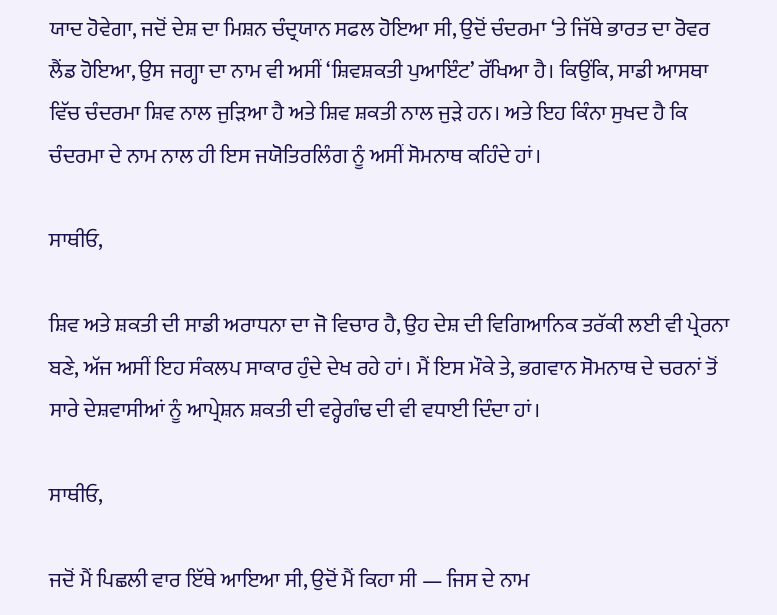ਯਾਦ ਹੋਵੇਗਾ, ਜਦੋਂ ਦੇਸ਼ ਦਾ ਮਿਸ਼ਨ ਚੰਦ੍ਰਯਾਨ ਸਫਲ ਹੋਇਆ ਸੀ, ਉਦੋਂ ਚੰਦਰਮਾ ‘ਤੇ ਜਿੱਥੇ ਭਾਰਤ ਦਾ ਰੋਵਰ ਲੈਂਡ ਹੋਇਆ, ਉਸ ਜਗ੍ਹਾ ਦਾ ਨਾਮ ਵੀ ਅਸੀਂ ‘ਸ਼ਿਵਸ਼ਕਤੀ ਪੁਆਇੰਟ’ ਰੱਖਿਆ ਹੈ। ਕਿਉਂਕਿ, ਸਾਡੀ ਆਸਥਾ ਵਿੱਚ ਚੰਦਰਮਾ ਸ਼ਿਵ ਨਾਲ ਜੁੜਿਆ ਹੈ ਅਤੇ ਸ਼ਿਵ ਸ਼ਕਤੀ ਨਾਲ ਜੁੜੇ ਹਨ। ਅਤੇ ਇਹ ਕਿੰਨਾ ਸੁਖਦ ਹੈ ਕਿ ਚੰਦਰਮਾ ਦੇ ਨਾਮ ਨਾਲ ਹੀ ਇਸ ਜਯੋਤਿਰਲਿੰਗ ਨੂੰ ਅਸੀਂ ਸੋਮਨਾਥ ਕਹਿੰਦੇ ਹਾਂ।

ਸਾਥੀਓ,

ਸ਼ਿਵ ਅਤੇ ਸ਼ਕਤੀ ਦੀ ਸਾਡੀ ਅਰਾਧਨਾ ਦਾ ਜੋ ਵਿਚਾਰ ਹੈ, ਉਹ ਦੇਸ਼ ਦੀ ਵਿਗਿਆਨਿਕ ਤਰੱਕੀ ਲਈ ਵੀ ਪ੍ਰੇਰਨਾ ਬਣੇ, ਅੱਜ ਅਸੀਂ ਇਹ ਸੰਕਲਪ ਸਾਕਾਰ ਹੁੰਦੇ ਦੇਖ ਰਹੇ ਹਾਂ। ਮੈਂ ਇਸ ਮੌਕੇ ਤੇ, ਭਗਵਾਨ ਸੋਮਨਾਥ ਦੇ ਚਰਨਾਂ ਤੋਂ ਸਾਰੇ ਦੇਸ਼ਵਾਸੀਆਂ ਨੂੰ ਆਪ੍ਰੇਸ਼ਨ ਸ਼ਕਤੀ ਦੀ ਵਰ੍ਹੇਗੰਢ ਦੀ ਵੀ ਵਧਾਈ ਦਿੰਦਾ ਹਾਂ।

ਸਾਥੀਓ,

ਜਦੋਂ ਮੈਂ ਪਿਛਲੀ ਵਾਰ ਇੱਥੇ ਆਇਆ ਸੀ, ਉਦੋਂ ਮੈਂ ਕਿਹਾ ਸੀ — ਜਿਸ ਦੇ ਨਾਮ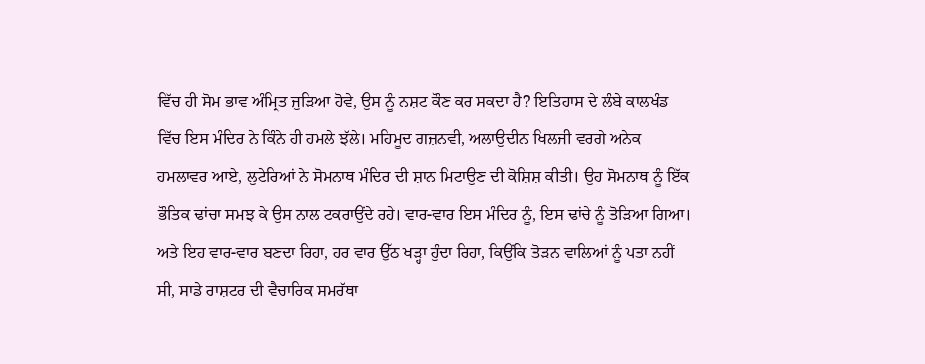ਵਿੱਚ ਹੀ ਸੋਮ ਭਾਵ ਅੰਮ੍ਰਿਤ ਜੁੜਿਆ ਹੋਵੇ, ਉਸ ਨੂੰ ਨਸ਼ਟ ਕੌਣ ਕਰ ਸਕਦਾ ਹੈ? ਇਤਿਹਾਸ ਦੇ ਲੰਬੇ ਕਾਲਖੰਡ ਵਿੱਚ ਇਸ ਮੰਦਿਰ ਨੇ ਕਿੰਨੇ ਹੀ ਹਮਲੇ ਝੱਲੇ। ਮਹਿਮੂਦ ਗਜ਼ਨਵੀ, ਅਲਾਉਦੀਨ ਖਿਲਜੀ ਵਰਗੇ ਅਨੇਕ ਹਮਲਾਵਰ ਆਏ, ਲੁਟੇਰਿਆਂ ਨੇ ਸੋਮਨਾਥ ਮੰਦਿਰ ਦੀ ਸ਼ਾਨ ਮਿਟਾਉਣ ਦੀ ਕੋਸ਼ਿਸ਼ ਕੀਤੀ। ਉਹ ਸੋਮਨਾਥ ਨੂੰ ਇੱਕ ਭੌਤਿਕ ਢਾਂਚਾ ਸਮਝ ਕੇ ਉਸ ਨਾਲ ਟਕਰਾਉਂਦੇ ਰਹੇ। ਵਾਰ-ਵਾਰ ਇਸ ਮੰਦਿਰ ਨੂੰ, ਇਸ ਢਾਂਚੇ ਨੂੰ ਤੋੜਿਆ ਗਿਆ। ਅਤੇ ਇਹ ਵਾਰ-ਵਾਰ ਬਣਦਾ ਰਿਹਾ, ਹਰ ਵਾਰ ਉੱਠ ਖੜ੍ਹਾ ਹੁੰਦਾ ਰਿਹਾ, ਕਿਉਂਕਿ ਤੋੜਨ ਵਾਲਿਆਂ ਨੂੰ ਪਤਾ ਨਹੀਂ ਸੀ, ਸਾਡੇ ਰਾਸ਼ਟਰ ਦੀ ਵੈਚਾਰਿਕ ਸਮਰੱਥਾ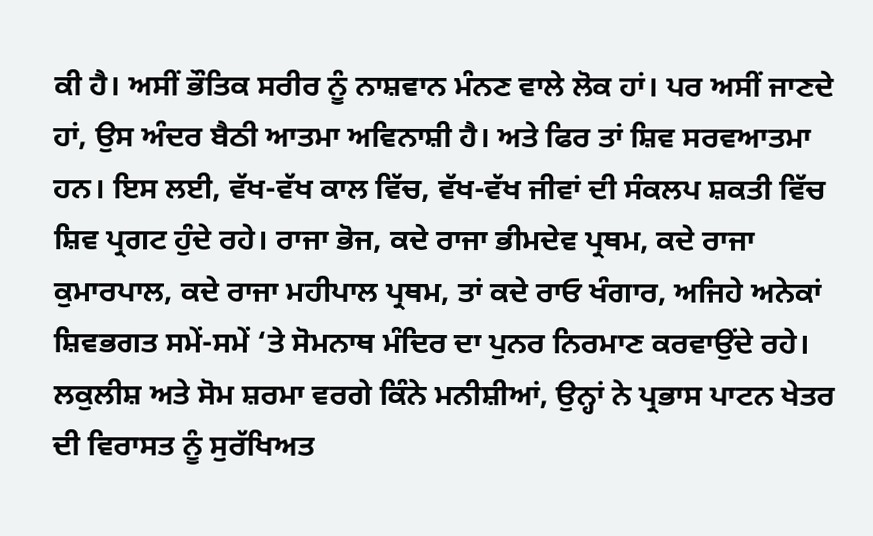ਕੀ ਹੈ। ਅਸੀਂ ਭੌਤਿਕ ਸਰੀਰ ਨੂੰ ਨਾਸ਼ਵਾਨ ਮੰਨਣ ਵਾਲੇ ਲੋਕ ਹਾਂ। ਪਰ ਅਸੀਂ ਜਾਣਦੇ ਹਾਂ, ਉਸ ਅੰਦਰ ਬੈਠੀ ਆਤਮਾ ਅਵਿਨਾਸ਼ੀ ਹੈ। ਅਤੇ ਫਿਰ ਤਾਂ ਸ਼ਿਵ ਸਰਵਆਤਮਾ ਹਨ। ਇਸ ਲਈ, ਵੱਖ-ਵੱਖ ਕਾਲ ਵਿੱਚ, ਵੱਖ-ਵੱਖ ਜੀਵਾਂ ਦੀ ਸੰਕਲਪ ਸ਼ਕਤੀ ਵਿੱਚ ਸ਼ਿਵ ਪ੍ਰਗਟ ਹੁੰਦੇ ਰਹੇ। ਰਾਜਾ ਭੋਜ, ਕਦੇ ਰਾਜਾ ਭੀਮਦੇਵ ਪ੍ਰਥਮ, ਕਦੇ ਰਾਜਾ ਕੁਮਾਰਪਾਲ, ਕਦੇ ਰਾਜਾ ਮਹੀਪਾਲ ਪ੍ਰਥਮ, ਤਾਂ ਕਦੇ ਰਾਓ ਖੰਗਾਰ, ਅਜਿਹੇ ਅਨੇਕਾਂ ਸ਼ਿਵਭਗਤ ਸਮੇਂ-ਸਮੇਂ ‘ਤੇ ਸੋਮਨਾਥ ਮੰਦਿਰ ਦਾ ਪੁਨਰ ਨਿਰਮਾਣ ਕਰਵਾਉਂਦੇ ਰਹੇ। ਲਕੁਲੀਸ਼ ਅਤੇ ਸੋਮ ਸ਼ਰਮਾ ਵਰਗੇ ਕਿੰਨੇ ਮਨੀਸ਼ੀਆਂ, ਉਨ੍ਹਾਂ ਨੇ ਪ੍ਰਭਾਸ ਪਾਟਨ ਖੇਤਰ ਦੀ ਵਿਰਾਸਤ ਨੂੰ ਸੁਰੱਖਿਅਤ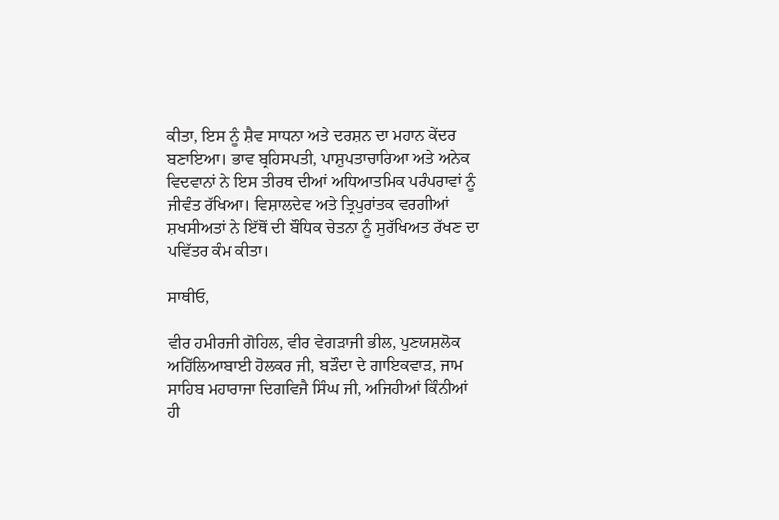ਕੀਤਾ, ਇਸ ਨੂੰ ਸ਼ੈਵ ਸਾਧਨਾ ਅਤੇ ਦਰਸ਼ਨ ਦਾ ਮਹਾਨ ਕੇਂਦਰ ਬਣਾਇਆ। ਭਾਵ ਬ੍ਰਹਿਸਪਤੀ, ਪਾਸ਼ੁਪਤਾਚਾਰਿਆ ਅਤੇ ਅਨੇਕ ਵਿਦਵਾਨਾਂ ਨੇ ਇਸ ਤੀਰਥ ਦੀਆਂ ਅਧਿਆਤਮਿਕ ਪਰੰਪਰਾਵਾਂ ਨੂੰ ਜੀਵੰਤ ਰੱਖਿਆ। ਵਿਸ਼ਾਲਦੇਵ ਅਤੇ ਤ੍ਰਿਪੁਰਾਂਤਕ ਵਰਗੀਆਂ ਸ਼ਖਸੀਅਤਾਂ ਨੇ ਇੱਥੋਂ ਦੀ ਬੌਧਿਕ ਚੇਤਨਾ ਨੂੰ ਸੁਰੱਖਿਅਤ ਰੱਖਣ ਦਾ ਪਵਿੱਤਰ ਕੰਮ ਕੀਤਾ।

ਸਾਥੀਓ,

ਵੀਰ ਹਮੀਰਜੀ ਗੋਹਿਲ, ਵੀਰ ਵੇਗੜਾਜੀ ਭੀਲ, ਪੁਣਯਸ਼ਲੋਕ ਅਹਿੱਲਿਆਬਾਈ ਹੋਲਕਰ ਜੀ, ਬੜੌਦਾ ਦੇ ਗਾਇਕਵਾੜ, ਜਾਮ ਸਾਹਿਬ ਮਹਾਰਾਜਾ ਦਿਗਵਿਜੈ ਸਿੰਘ ਜੀ, ਅਜਿਹੀਆਂ ਕਿੰਨੀਆਂ ਹੀ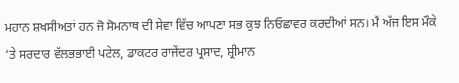ਮਹਾਨ ਸ਼ਖਸੀਅਤਾਂ ਹਨ ਜੋ ਸੋਮਨਾਥ ਦੀ ਸੇਵਾ ਵਿੱਚ ਆਪਣਾ ਸਭ ਕੁਝ ਨਿਓਛਾਵਰ ਕਰਦੀਆਂ ਸਨ। ਮੈਂ ਅੱਜ ਇਸ ਮੌਕੇ ‘ਤੇ ਸਰਦਾਰ ਵੱਲਭਭਾਈ ਪਟੇਲ, ਡਾਕਟਰ ਰਾਜੇਂਦਰ ਪ੍ਰਸਾਦ, ਸ਼੍ਰੀਮਾਨ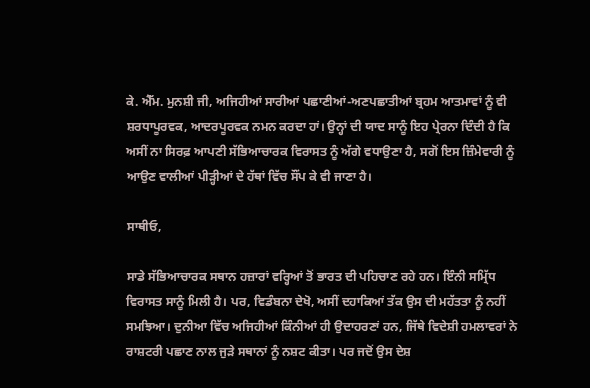ਕੇ. ਐੱਮ. ਮੁਨਸ਼ੀ ਜੀ, ਅਜਿਹੀਆਂ ਸਾਰੀਆਂ ਪਛਾਣੀਆਂ-ਅਣਪਛਾਤੀਆਂ ਬ੍ਰਹਮ ਆਤਮਾਵਾਂ ਨੂੰ ਵੀ ਸ਼ਰਧਾਪੂਰਵਕ, ਆਦਰਪੂਰਵਕ ਨਮਨ ਕਰਦਾ ਹਾਂ। ਉਨ੍ਹਾਂ ਦੀ ਯਾਦ ਸਾਨੂੰ ਇਹ ਪ੍ਰੇਰਨਾ ਦਿੰਦੀ ਹੈ ਕਿ ਅਸੀਂ ਨਾ ਸਿਰਫ਼ ਆਪਣੀ ਸੱਭਿਆਚਾਰਕ ਵਿਰਾਸਤ ਨੂੰ ਅੱਗੇ ਵਧਾਉਣਾ ਹੈ, ਸਗੋਂ ਇਸ ਜ਼ਿੰਮੇਵਾਰੀ ਨੂੰ ਆਉਣ ਵਾਲੀਆਂ ਪੀੜ੍ਹੀਆਂ ਦੇ ਹੱਥਾਂ ਵਿੱਚ ਸੌਂਪ ਕੇ ਵੀ ਜਾਣਾ ਹੈ।

ਸਾਥੀਓ,

ਸਾਡੇ ਸੱਭਿਆਚਾਰਕ ਸਥਾਨ ਹਜ਼ਾਰਾਂ ਵਰ੍ਹਿਆਂ ਤੋਂ ਭਾਰਤ ਦੀ ਪਹਿਚਾਣ ਰਹੇ ਹਨ। ਇੰਨੀ ਸਮ੍ਰਿੱਧ ਵਿਰਾਸਤ ਸਾਨੂੰ ਮਿਲੀ ਹੈ। ਪਰ, ਵਿਡੰਬਨਾ ਦੇਖੋ, ਅਸੀਂ ਦਹਾਕਿਆਂ ਤੱਕ ਉਸ ਦੀ ਮਹੱਤਤਾ ਨੂੰ ਨਹੀਂ ਸਮਝਿਆ। ਦੁਨੀਆ ਵਿੱਚ ਅਜਿਹੀਆਂ ਕਿੰਨੀਆਂ ਹੀ ਉਦਾਹਰਣਾਂ ਹਨ, ਜਿੱਥੇ ਵਿਦੇਸ਼ੀ ਹਮਲਾਵਰਾਂ ਨੇ ਰਾਸ਼ਟਰੀ ਪਛਾਣ ਨਾਲ ਜੁੜੇ ਸਥਾਨਾਂ ਨੂੰ ਨਸ਼ਟ ਕੀਤਾ। ਪਰ ਜਦੋਂ ਉਸ ਦੇਸ਼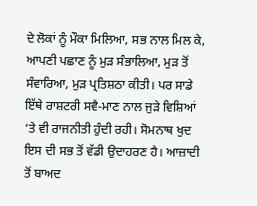ਦੇ ਲੋਕਾਂ ਨੂੰ ਮੌਕਾ ਮਿਲਿਆ, ਸਭ ਨਾਲ ਮਿਲ ਕੇ, ਆਪਣੀ ਪਛਾਣ ਨੂੰ ਮੁੜ ਸੰਭਾਲਿਆ, ਮੁੜ ਤੋਂ ਸੰਵਾਰਿਆ, ਮੁੜ ਪ੍ਰਤਿਸ਼ਠਾ ਕੀਤੀ। ਪਰ ਸਾਡੇ ਇੱਥੇ ਰਾਸ਼ਟਰੀ ਸਵੈ-ਮਾਣ ਨਾਲ ਜੁੜੇ ਵਿਸ਼ਿਆਂ ‘ਤੇ ਵੀ ਰਾਜਨੀਤੀ ਹੁੰਦੀ ਰਹੀ। ਸੋਮਨਾਥ ਖੁਦ ਇਸ ਦੀ ਸਭ ਤੋਂ ਵੱਡੀ ਉਦਾਹਰਣ ਹੈ। ਆਜ਼ਾਦੀ ਤੋਂ ਬਾਅਦ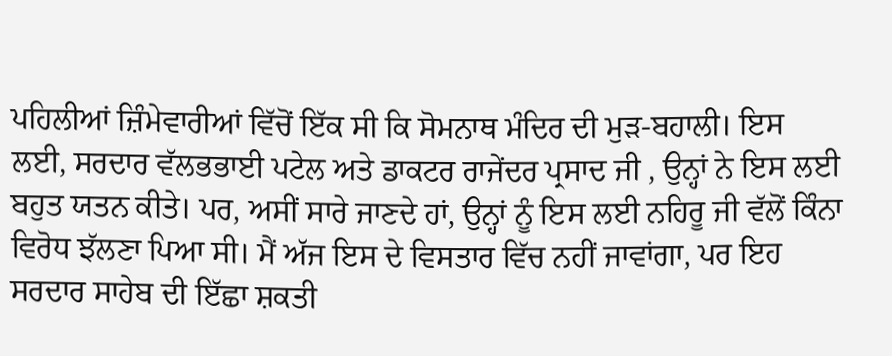ਪਹਿਲੀਆਂ ਜ਼ਿੰਮੇਵਾਰੀਆਂ ਵਿੱਚੋਂ ਇੱਕ ਸੀ ਕਿ ਸੋਮਨਾਥ ਮੰਦਿਰ ਦੀ ਮੁੜ-ਬਹਾਲੀ। ਇਸ ਲਈ, ਸਰਦਾਰ ਵੱਲਭਭਾਈ ਪਟੇਲ ਅਤੇ ਡਾਕਟਰ ਰਾਜੇਂਦਰ ਪ੍ਰਸਾਦ ਜੀ , ਉਨ੍ਹਾਂ ਨੇ ਇਸ ਲਈ ਬਹੁਤ ਯਤਨ ਕੀਤੇ। ਪਰ, ਅਸੀਂ ਸਾਰੇ ਜਾਣਦੇ ਹਾਂ, ਉਨ੍ਹਾਂ ਨੂੰ ਇਸ ਲਈ ਨਹਿਰੂ ਜੀ ਵੱਲੋਂ ਕਿੰਨਾ ਵਿਰੋਧ ਝੱਲਣਾ ਪਿਆ ਸੀ। ਮੈਂ ਅੱਜ ਇਸ ਦੇ ਵਿਸਤਾਰ ਵਿੱਚ ਨਹੀਂ ਜਾਵਾਂਗਾ, ਪਰ ਇਹ ਸਰਦਾਰ ਸਾਹੇਬ ਦੀ ਇੱਛਾ ਸ਼ਕਤੀ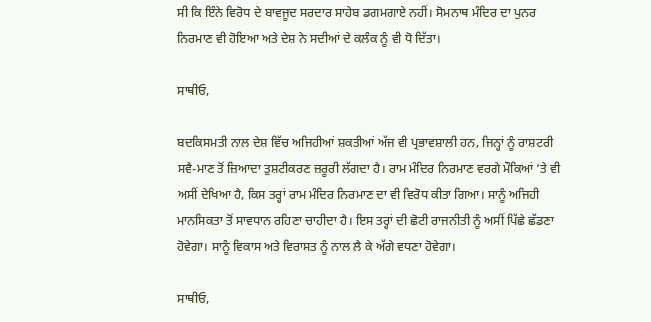ਸੀ ਕਿ ਇੰਨੇ ਵਿਰੋਧ ਦੇ ਬਾਵਜੂਦ ਸਰਦਾਰ ਸਾਹੇਬ ਡਗਮਗਾਏ ਨਹੀਂ। ਸੋਮਨਾਥ ਮੰਦਿਰ ਦਾ ਪੁਨਰ ਨਿਰਮਾਣ ਵੀ ਹੋਇਆ ਅਤੇ ਦੇਸ਼ ਨੇ ਸਦੀਆਂ ਦੇ ਕਲੰਕ ਨੂੰ ਵੀ ਧੋ ਦਿੱਤਾ।

ਸਾਥੀਓ,

ਬਦਕਿਸਮਤੀ ਨਾਲ ਦੇਸ਼ ਵਿੱਚ ਅਜਿਹੀਆਂ ਸ਼ਕਤੀਆਂ ਅੱਜ ਵੀ ਪ੍ਰਭਾਵਸ਼ਾਲੀ ਹਨ, ਜਿਨ੍ਹਾਂ ਨੂੰ ਰਾਸ਼ਟਰੀ ਸਵੈ-ਮਾਣ ਤੋਂ ਜ਼ਿਆਦਾ ਤੁਸ਼ਟੀਕਰਣ ਜ਼ਰੂਰੀ ਲੱਗਦਾ ਹੈ। ਰਾਮ ਮੰਦਿਰ ਨਿਰਮਾਣ ਵਰਗੇ ਮੌਕਿਆਂ ‘ਤੇ ਵੀ ਅਸੀਂ ਦੇਖਿਆ ਹੈ, ਕਿਸ ਤਰ੍ਹਾਂ ਰਾਮ ਮੰਦਿਰ ਨਿਰਮਾਣ ਦਾ ਵੀ ਵਿਰੋਧ ਕੀਤਾ ਗਿਆ। ਸਾਨੂੰ ਅਜਿਹੀ ਮਾਨਸਿਕਤਾ ਤੋਂ ਸਾਵਧਾਨ ਰਹਿਣਾ ਚਾਹੀਦਾ ਹੈ। ਇਸ ਤਰ੍ਹਾਂ ਦੀ ਛੋਟੀ ਰਾਜਨੀਤੀ ਨੂੰ ਅਸੀਂ ਪਿੱਛੇ ਛੱਡਣਾ ਹੋਵੇਗਾ। ਸਾਨੂੰ ਵਿਕਾਸ ਅਤੇ ਵਿਰਾਸਤ ਨੂੰ ਨਾਲ ਲੈ ਕੇ ਅੱਗੇ ਵਧਣਾ ਹੋਵੇਗਾ।

ਸਾਥੀਓ,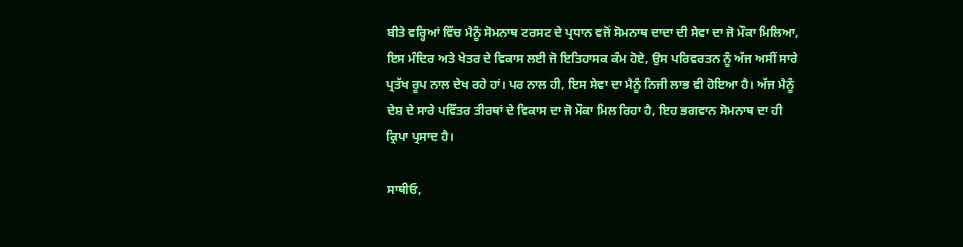ਬੀਤੇ ਵਰ੍ਹਿਆਂ ਵਿੱਚ ਮੈਨੂੰ ਸੋਮਨਾਥ ਟਰਸਟ ਦੇ ਪ੍ਰਧਾਨ ਵਜੋਂ ਸੋਮਨਾਥ ਦਾਦਾ ਦੀ ਸੇਵਾ ਦਾ ਜੋ ਮੌਕਾ ਮਿਲਿਆ, ਇਸ ਮੰਦਿਰ ਅਤੇ ਖੇਤਰ ਦੇ ਵਿਕਾਸ ਲਈ ਜੋ ਇਤਿਹਾਸਕ ਕੰਮ ਹੋਏ, ਉਸ ਪਰਿਵਰਤਨ ਨੂੰ ਅੱਜ ਅਸੀਂ ਸਾਰੇ ਪ੍ਰਤੱਖ ਰੂਪ ਨਾਲ ਦੇਖ ਰਹੇ ਹਾਂ। ਪਰ ਨਾਲ ਹੀ, ਇਸ ਸੇਵਾ ਦਾ ਮੈਨੂੰ ਨਿਜੀ ਲਾਭ ਵੀ ਹੋਇਆ ਹੈ। ਅੱਜ ਮੈਨੂੰ ਦੇਸ਼ ਦੇ ਸਾਰੇ ਪਵਿੱਤਰ ਤੀਰਥਾਂ ਦੇ ਵਿਕਾਸ ਦਾ ਜੋ ਮੌਕਾ ਮਿਲ ਰਿਹਾ ਹੈ, ਇਹ ਭਗਵਾਨ ਸੋਮਨਾਥ ਦਾ ਹੀ ਕ੍ਰਿਪਾ ਪ੍ਰਸਾਦ ਹੈ।

ਸਾਥੀਓ,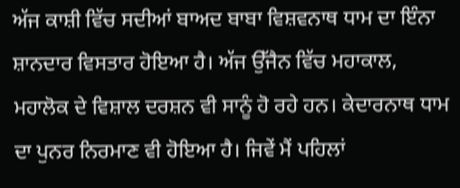ਅੱਜ ਕਾਸ਼ੀ ਵਿੱਚ ਸਦੀਆਂ ਬਾਅਦ ਬਾਬਾ ਵਿਸ਼ਵਨਾਥ ਧਾਮ ਦਾ ਇੰਨਾ ਸ਼ਾਨਦਾਰ ਵਿਸਤਾਰ ਹੋਇਆ ਹੈ। ਅੱਜ ਉੱਜੈਨ ਵਿੱਚ ਮਹਾਕਾਲ, ਮਹਾਲੋਕ ਦੇ ਵਿਸ਼ਾਲ ਦਰਸ਼ਨ ਵੀ ਸਾਨੂੰ ਹੋ ਰਹੇ ਹਨ। ਕੇਦਾਰਨਾਥ ਧਾਮ ਦਾ ਪੁਨਰ ਨਿਰਮਾਣ ਵੀ ਹੋਇਆ ਹੈ। ਜਿਵੇਂ ਮੈਂ ਪਹਿਲਾਂ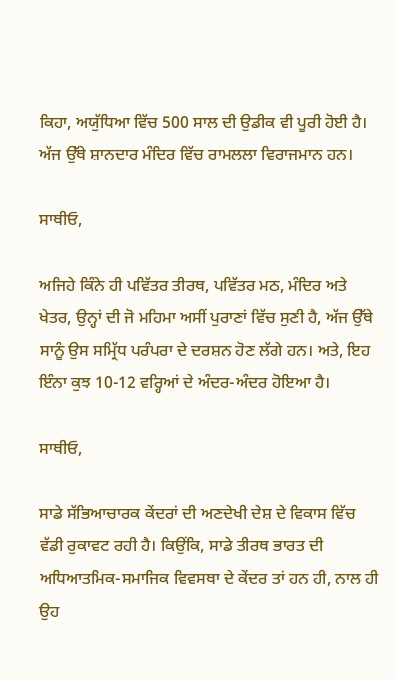ਕਿਹਾ, ਅਯੁੱਧਿਆ ਵਿੱਚ 500 ਸਾਲ ਦੀ ਉਡੀਕ ਵੀ ਪੂਰੀ ਹੋਈ ਹੈ। ਅੱਜ ਉੱਥੇ ਸ਼ਾਨਦਾਰ ਮੰਦਿਰ ਵਿੱਚ ਰਾਮਲਲਾ ਵਿਰਾਜਮਾਨ ਹਨ।

ਸਾਥੀਓ,

ਅਜਿਹੇ ਕਿੰਨੇ ਹੀ ਪਵਿੱਤਰ ਤੀਰਥ, ਪਵਿੱਤਰ ਮਠ, ਮੰਦਿਰ ਅਤੇ ਖੇਤਰ, ਉਨ੍ਹਾਂ ਦੀ ਜੋ ਮਹਿਮਾ ਅਸੀਂ ਪੁਰਾਣਾਂ ਵਿੱਚ ਸੁਣੀ ਹੈ, ਅੱਜ ਉੱਥੇ ਸਾਨੂੰ ਉਸ ਸਮ੍ਰਿੱਧ ਪਰੰਪਰਾ ਦੇ ਦਰਸ਼ਨ ਹੋਣ ਲੱਗੇ ਹਨ। ਅਤੇ, ਇਹ ਇੰਨਾ ਕੁਝ 10-12 ਵਰ੍ਹਿਆਂ ਦੇ ਅੰਦਰ-ਅੰਦਰ ਹੋਇਆ ਹੈ।

ਸਾਥੀਓ,

ਸਾਡੇ ਸੱਭਿਆਚਾਰਕ ਕੇਂਦਰਾਂ ਦੀ ਅਣਦੇਖੀ ਦੇਸ਼ ਦੇ ਵਿਕਾਸ ਵਿੱਚ ਵੱਡੀ ਰੁਕਾਵਟ ਰਹੀ ਹੈ। ਕਿਉਂਕਿ, ਸਾਡੇ ਤੀਰਥ ਭਾਰਤ ਦੀ ਅਧਿਆਤਮਿਕ-ਸਮਾਜਿਕ ਵਿਵਸਥਾ ਦੇ ਕੇਂਦਰ ਤਾਂ ਹਨ ਹੀ, ਨਾਲ ਹੀ ਉਹ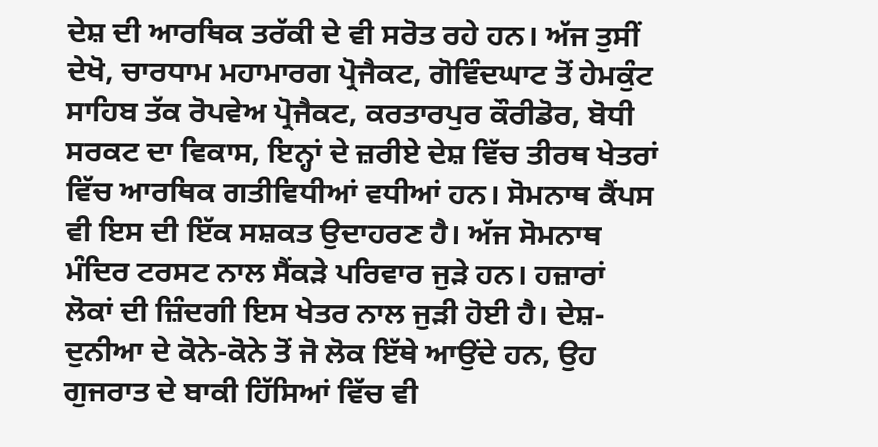ਦੇਸ਼ ਦੀ ਆਰਥਿਕ ਤਰੱਕੀ ਦੇ ਵੀ ਸਰੋਤ ਰਹੇ ਹਨ। ਅੱਜ ਤੁਸੀਂ ਦੇਖੋ, ਚਾਰਧਾਮ ਮਹਾਮਾਰਗ ਪ੍ਰੋਜੈਕਟ, ਗੋਵਿੰਦਘਾਟ ਤੋਂ ਹੇਮਕੁੰਟ ਸਾਹਿਬ ਤੱਕ ਰੋਪਵੇਅ ਪ੍ਰੋਜੈਕਟ, ਕਰਤਾਰਪੁਰ ਕੌਰੀਡੋਰ, ਬੋਧੀ ਸਰਕਟ ਦਾ ਵਿਕਾਸ, ਇਨ੍ਹਾਂ ਦੇ ਜ਼ਰੀਏ ਦੇਸ਼ ਵਿੱਚ ਤੀਰਥ ਖੇਤਰਾਂ ਵਿੱਚ ਆਰਥਿਕ ਗਤੀਵਿਧੀਆਂ ਵਧੀਆਂ ਹਨ। ਸੋਮਨਾਥ ਕੈਂਪਸ ਵੀ ਇਸ ਦੀ ਇੱਕ ਸਸ਼ਕਤ ਉਦਾਹਰਣ ਹੈ। ਅੱਜ ਸੋਮਨਾਥ ਮੰਦਿਰ ਟਰਸਟ ਨਾਲ ਸੈਂਕੜੇ ਪਰਿਵਾਰ ਜੁੜੇ ਹਨ। ਹਜ਼ਾਰਾਂ ਲੋਕਾਂ ਦੀ ਜ਼ਿੰਦਗੀ ਇਸ ਖੇਤਰ ਨਾਲ ਜੁੜੀ ਹੋਈ ਹੈ। ਦੇਸ਼-ਦੁਨੀਆ ਦੇ ਕੋਨੇ-ਕੋਨੇ ਤੋਂ ਜੋ ਲੋਕ ਇੱਥੇ ਆਉਂਦੇ ਹਨ, ਉਹ ਗੁਜਰਾਤ ਦੇ ਬਾਕੀ ਹਿੱਸਿਆਂ ਵਿੱਚ ਵੀ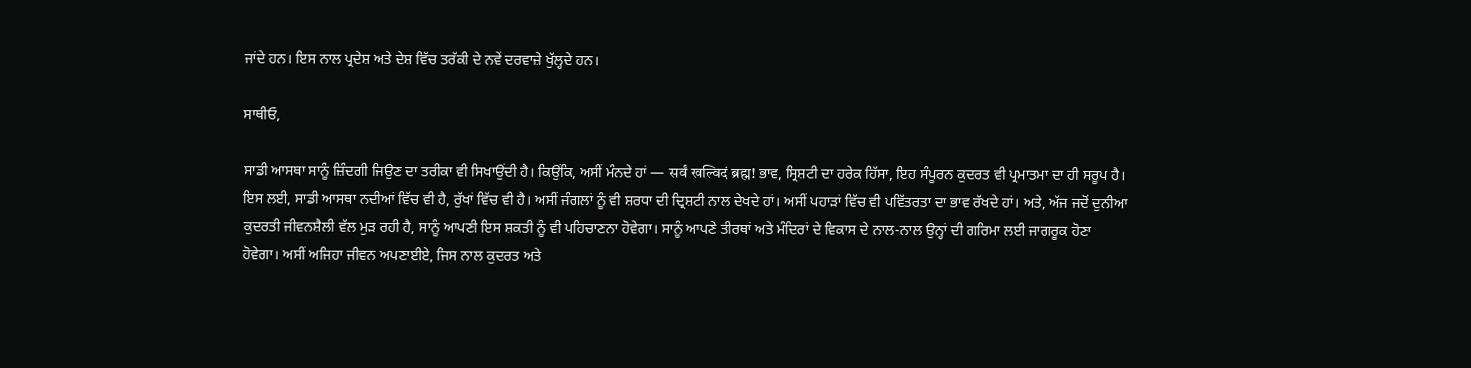ਜਾਂਦੇ ਹਨ। ਇਸ ਨਾਲ ਪ੍ਰਦੇਸ਼ ਅਤੇ ਦੇਸ਼ ਵਿੱਚ ਤਰੱਕੀ ਦੇ ਨਵੇਂ ਦਰਵਾਜ਼ੇ ਖੁੱਲ੍ਹਦੇ ਹਨ।

ਸਾਥੀਓ,

ਸਾਡੀ ਆਸਥਾ ਸਾਨੂੰ ਜ਼ਿੰਦਗੀ ਜਿਉਣ ਦਾ ਤਰੀਕਾ ਵੀ ਸਿਖਾਉਂਦੀ ਹੈ। ਕਿਉਂਕਿ, ਅਸੀਂ ਮੰਨਦੇ ਹਾਂ — सर्वं खल्विदं ब्रह्म! ਭਾਵ, ਸ੍ਰਿਸ਼ਟੀ ਦਾ ਹਰੇਕ ਹਿੱਸਾ, ਇਹ ਸੰਪੂਰਨ ਕੁਦਰਤ ਵੀ ਪ੍ਰਮਾਤਮਾ ਦਾ ਹੀ ਸਰੂਪ ਹੈ। ਇਸ ਲਈ, ਸਾਡੀ ਆਸਥਾ ਨਦੀਆਂ ਵਿੱਚ ਵੀ ਹੈ, ਰੁੱਖਾਂ ਵਿੱਚ ਵੀ ਹੈ। ਅਸੀਂ ਜੰਗਲਾਂ ਨੂੰ ਵੀ ਸ਼ਰਧਾ ਦੀ ਦ੍ਰਿਸ਼ਟੀ ਨਾਲ ਦੇਖਦੇ ਹਾਂ। ਅਸੀਂ ਪਹਾੜਾਂ ਵਿੱਚ ਵੀ ਪਵਿੱਤਰਤਾ ਦਾ ਭਾਵ ਰੱਖਦੇ ਹਾਂ। ਅਤੇ, ਅੱਜ ਜਦੋਂ ਦੁਨੀਆ ਕੁਦਰਤੀ ਜੀਵਨਸ਼ੈਲੀ ਵੱਲ ਮੁੜ ਰਹੀ ਹੈ, ਸਾਨੂੰ ਆਪਣੀ ਇਸ ਸ਼ਕਤੀ ਨੂੰ ਵੀ ਪਹਿਚਾਣਨਾ ਹੋਵੇਗਾ। ਸਾਨੂੰ ਆਪਣੇ ਤੀਰਥਾਂ ਅਤੇ ਮੰਦਿਰਾਂ ਦੇ ਵਿਕਾਸ ਦੇ ਨਾਲ-ਨਾਲ ਉਨ੍ਹਾਂ ਦੀ ਗਰਿਮਾ ਲਈ ਜਾਗਰੂਕ ਹੋਣਾ ਹੋਵੇਗਾ। ਅਸੀਂ ਅਜਿਹਾ ਜੀਵਨ ਅਪਣਾਈਏ, ਜਿਸ ਨਾਲ ਕੁਦਰਤ ਅਤੇ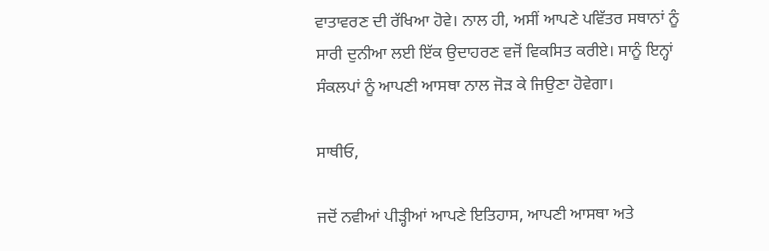ਵਾਤਾਵਰਣ ਦੀ ਰੱਖਿਆ ਹੋਵੇ। ਨਾਲ ਹੀ, ਅਸੀਂ ਆਪਣੇ ਪਵਿੱਤਰ ਸਥਾਨਾਂ ਨੂੰ ਸਾਰੀ ਦੁਨੀਆ ਲਈ ਇੱਕ ਉਦਾਹਰਣ ਵਜੋਂ ਵਿਕਸਿਤ ਕਰੀਏ। ਸਾਨੂੰ ਇਨ੍ਹਾਂ ਸੰਕਲਪਾਂ ਨੂੰ ਆਪਣੀ ਆਸਥਾ ਨਾਲ ਜੋੜ ਕੇ ਜਿਉਣਾ ਹੋਵੇਗਾ।

ਸਾਥੀਓ,

ਜਦੋਂ ਨਵੀਆਂ ਪੀੜ੍ਹੀਆਂ ਆਪਣੇ ਇਤਿਹਾਸ, ਆਪਣੀ ਆਸਥਾ ਅਤੇ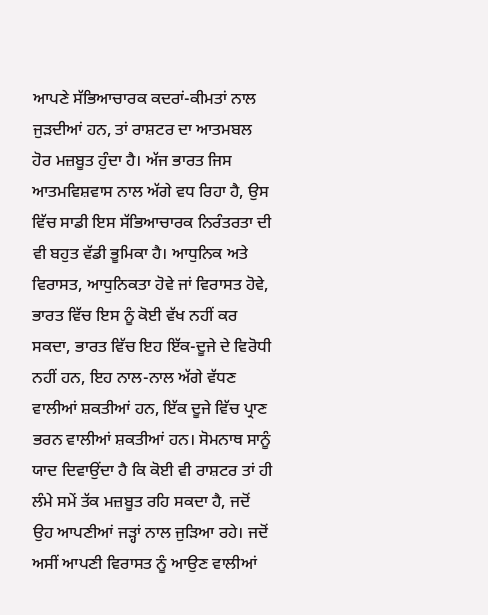ਆਪਣੇ ਸੱਭਿਆਚਾਰਕ ਕਦਰਾਂ-ਕੀਮਤਾਂ ਨਾਲ ਜੁੜਦੀਆਂ ਹਨ, ਤਾਂ ਰਾਸ਼ਟਰ ਦਾ ਆਤਮਬਲ ਹੋਰ ਮਜ਼ਬੂਤ ਹੁੰਦਾ ਹੈ। ਅੱਜ ਭਾਰਤ ਜਿਸ ਆਤਮਵਿਸ਼ਵਾਸ ਨਾਲ ਅੱਗੇ ਵਧ ਰਿਹਾ ਹੈ, ਉਸ ਵਿੱਚ ਸਾਡੀ ਇਸ ਸੱਭਿਆਚਾਰਕ ਨਿਰੰਤਰਤਾ ਦੀ ਵੀ ਬਹੁਤ ਵੱਡੀ ਭੂਮਿਕਾ ਹੈ। ਆਧੁਨਿਕ ਅਤੇ ਵਿਰਾਸਤ, ਆਧੁਨਿਕਤਾ ਹੋਵੇ ਜਾਂ ਵਿਰਾਸਤ ਹੋਵੇ, ਭਾਰਤ ਵਿੱਚ ਇਸ ਨੂੰ ਕੋਈ ਵੱਖ ਨਹੀਂ ਕਰ ਸਕਦਾ, ਭਾਰਤ ਵਿੱਚ ਇਹ ਇੱਕ-ਦੂਜੇ ਦੇ ਵਿਰੋਧੀ ਨਹੀਂ ਹਨ, ਇਹ ਨਾਲ-ਨਾਲ ਅੱਗੇ ਵੱਧਣ ਵਾਲੀਆਂ ਸ਼ਕਤੀਆਂ ਹਨ, ਇੱਕ ਦੂਜੇ ਵਿੱਚ ਪ੍ਰਾਣ ਭਰਨ ਵਾਲੀਆਂ ਸ਼ਕਤੀਆਂ ਹਨ। ਸੋਮਨਾਥ ਸਾਨੂੰ ਯਾਦ ਦਿਵਾਉਂਦਾ ਹੈ ਕਿ ਕੋਈ ਵੀ ਰਾਸ਼ਟਰ ਤਾਂ ਹੀ ਲੰਮੇ ਸਮੇਂ ਤੱਕ ਮਜ਼ਬੂਤ ਰਹਿ ਸਕਦਾ ਹੈ, ਜਦੋਂ ਉਹ ਆਪਣੀਆਂ ਜੜ੍ਹਾਂ ਨਾਲ ਜੁੜਿਆ ਰਹੇ। ਜਦੋਂ ਅਸੀਂ ਆਪਣੀ ਵਿਰਾਸਤ ਨੂੰ ਆਉਣ ਵਾਲੀਆਂ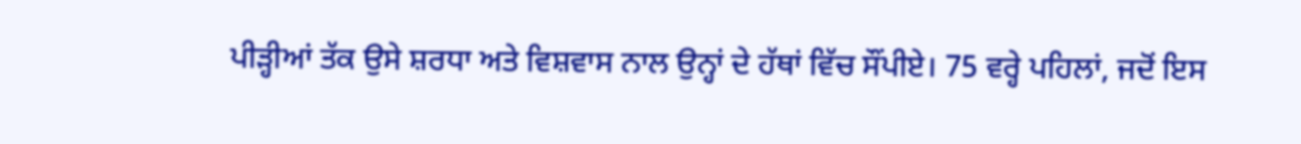ਪੀੜ੍ਹੀਆਂ ਤੱਕ ਉਸੇ ਸ਼ਰਧਾ ਅਤੇ ਵਿਸ਼ਵਾਸ ਨਾਲ ਉਨ੍ਹਾਂ ਦੇ ਹੱਥਾਂ ਵਿੱਚ ਸੌਂਪੀਏ। 75 ਵਰ੍ਹੇ ਪਹਿਲਾਂ, ਜਦੋਂ ਇਸ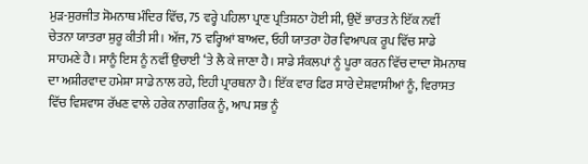ਮੁੜ-ਸੁਰਜੀਤ ਸੋਮਨਾਥ ਮੰਦਿਰ ਵਿੱਚ, 75 ਵਰ੍ਹੇ ਪਹਿਲਾ ਪ੍ਰਾਣ ਪ੍ਰਤਿਸ਼ਠਾ ਹੋਈ ਸੀ, ਉਦੋਂ ਭਾਰਤ ਨੇ ਇੱਕ ਨਵੀਂ ਚੇਤਨਾ ਯਾਤਰਾ ਸ਼ੁਰੂ ਕੀਤੀ ਸੀ। ਅੱਜ, 75 ਵਰ੍ਹਿਆਂ ਬਾਅਦ, ਓਹੀ ਯਾਤਰਾ ਹੋਰ ਵਿਆਪਕ ਰੂਪ ਵਿੱਚ ਸਾਡੇ ਸਾਹਮਣੇ ਹੈ। ਸਾਨੂੰ ਇਸ ਨੂੰ ਨਵੀਂ ਉਚਾਈ ‘ਤੇ ਲੈ ਕੇ ਜਾਣਾ ਹੈ। ਸਾਡੇ ਸੰਕਲਪਾਂ ਨੂੰ ਪੂਰਾ ਕਰਨ ਵਿੱਚ ਦਾਦਾ ਸੋਮਨਾਥ ਦਾ ਅਸ਼ੀਰਵਾਦ ਹਮੇਸ਼ਾ ਸਾਡੇ ਨਾਲ ਰਹੇ, ਇਹੀ ਪ੍ਰਾਰਥਨਾ ਹੈ। ਇੱਕ ਵਾਰ ਫਿਰ ਸਾਰੇ ਦੇਸ਼ਵਾਸੀਆਂ ਨੂੰ, ਵਿਰਾਸਤ ਵਿੱਚ ਵਿਸ਼ਵਾਸ ਰੱਖਣ ਵਾਲੇ ਹਰੇਕ ਨਾਗਰਿਕ ਨੂੰ, ਆਪ ਸਭ ਨੂੰ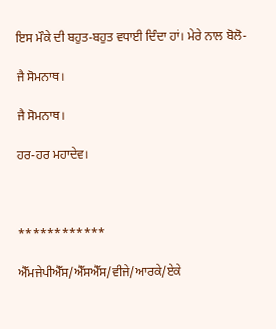ਇਸ ਮੌਕੇ ਦੀ ਬਹੁਤ-ਬਹੁਤ ਵਧਾਈ ਦਿੰਦਾ ਹਾਂ। ਮੇਰੇ ਨਾਲ ਬੋਲੋ-

ਜੈ ਸੋਮਨਾਥ।

ਜੈ ਸੋਮਨਾਥ।

ਹਰ-ਹਰ ਮਹਾਦੇਵ।



************

ਐੱਮਜੇਪੀਐੱਸ/ਐੱਸਐੱਸ/ਵੀਜੇ/ਆਰਕੇ/ਏਕੇ